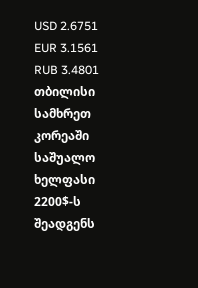USD 2.6751
EUR 3.1561
RUB 3.4801
თბილისი
სამხრეთ კორეაში საშუალო ხელფასი 2200$-ს შეადგენს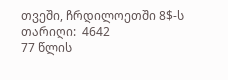თვეში, ჩრდილოეთში 8$-ს
თარიღი:  4642
77 წლის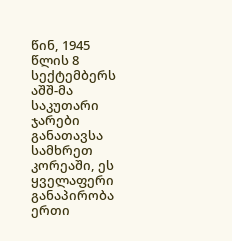წინ, 1945 წლის 8 სექტემბერს აშშ-მა საკუთარი ჯარები განათავსა სამხრეთ კორეაში, ეს ყველაფერი განაპირობა ერთი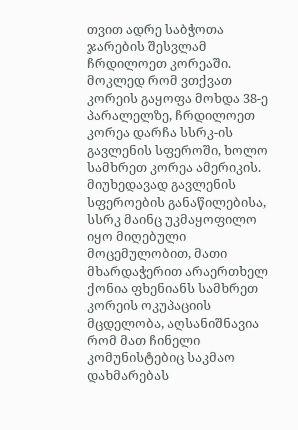თვით ადრე საბჭოთა ჯარების შესვლამ ჩრდილოეთ კორეაში.
მოკლედ რომ ვთქვათ კორეის გაყოფა მოხდა 38-ე პარალელზე, ჩრდილოეთ კორეა დარჩა სსრკ-ის გავლენის სფეროში, ხოლო სამხრეთ კორეა ამერიკის. მიუხედავად გავლენის სფეროების განაწილებისა, სსრკ მაინც უკმაყოფილო იყო მიღებული მოცემულობით, მათი მხარდაჭერით არაერთხელ ქონია ფხენიანს სამხრეთ კორეის ოკუპაციის მცდელობა, აღსანიშნავია რომ მათ ჩინელი კომუნისტებიც საკმაო დახმარებას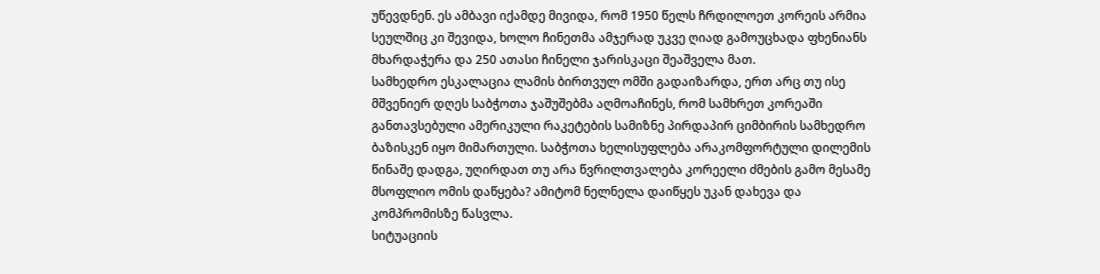უწევდნენ. ეს ამბავი იქამდე მივიდა, რომ 1950 წელს ჩრდილოეთ კორეის არმია სეულშიც კი შევიდა, ხოლო ჩინეთმა ამჯერად უკვე ღიად გამოუცხადა ფხენიანს მხარდაჭერა და 250 ათასი ჩინელი ჯარისკაცი შეაშველა მათ.
სამხედრო ესკალაცია ლამის ბირთვულ ომში გადაიზარდა, ერთ არც თუ ისე მშვენიერ დღეს საბჭოთა ჯაშუშებმა აღმოაჩინეს, რომ სამხრეთ კორეაში განთავსებული ამერიკული რაკეტების სამიზნე პირდაპირ ციმბირის სამხედრო ბაზისკენ იყო მიმართული. საბჭოთა ხელისუფლება არაკომფორტული დილემის წინაშე დადგა, უღირდათ თუ არა წვრილთვალება კორეელი ძმების გამო მესამე მსოფლიო ომის დაწყება? ამიტომ ნელნელა დაიწყეს უკან დახევა და კომპრომისზე წასვლა.
სიტუაციის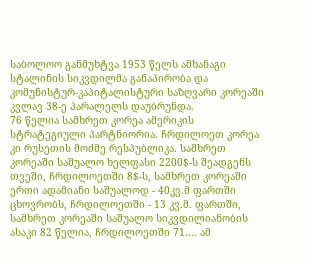საბოლოო განმუხტვა 1953 წელს ამხანაგი სტალინის სიკვდილმა განაპირობა და კომუნისტურ-კაპიტალისტური საზღვარი კორეაში კვლავ 38-ე პარალელს დაუბრუნდა.
76 წელია სამხრეთ კორეა ამერიკის სტრატეგიული პარტნიორია. ჩრდილოეთ კორეა კი რუსეთის მოძმე რესპუბლიკა. სამხრეთ კორეაში საშუალო ხელფასი 2200$-ს შეადგენს თვეში, ჩრდილოეთში 8$-ს, სამხრეთ კორეაში ერთი ადამიანი საშუალოდ - 40კვ.მ ფართში ცხოვრობს, ჩრდილოეთში - 13 კვ.მ. ფართში, სამხრეთ კორეაში საშუალო სიკვდილიანობის ასაკი 82 წელია, ჩრდილოეთში 71.... ამ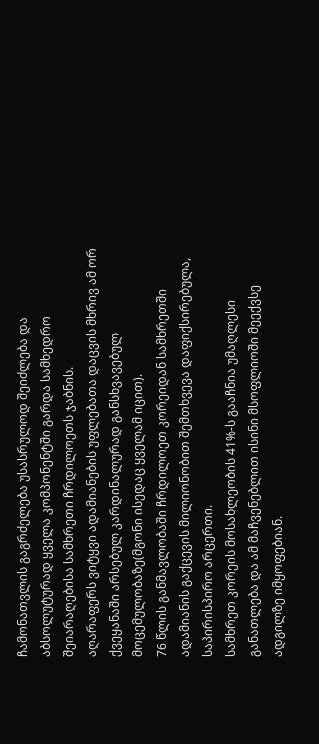ჩამონათვლის გაგრძელება უსასრულოდ შეიძლება და აბსოლუტურად ყველა კომპონენტში გარდა სამხედრო შეიარაღებისა სამხრეთი ჩრდილოეთს ჯაბნის.
აღარაფერს ვიტყვი ადამიანების უფლებათა დაცვის მხრივ ამ ორ ქვეყანაში არსებულ კარდინალურად განსხვავებულ მოცემულობაზე(მგონი ისედაც ყველამ იცით).
76 წლის განმავლობაში ჩრდილოეთ კორეიდან სამხრეთში ადამიანის გაქცევის მილიონობით შემთხვევა დაფიქსირებულა, საპირისპირო არცერთი.
სამხრეთ კორეის მოსახლეობის 41%-ს გააჩნია უმაღლესი განათლება და ამ მაჩვენებლით ისინი მსოფლიოში მეექვსე ადგილზე იმყოფებიან.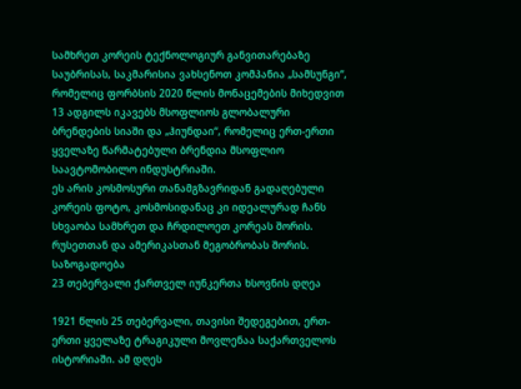სამხრეთ კორეის ტექნოლოგიურ განვითარებაზე საუბრისას, საკმარისია ვახსენოთ კომპანია „სამსუნგი“, რომელიც ფორბსის 2020 წლის მონაცემების მიხედვით 13 ადგილს იკავებს მსოფლიოს გლობალური ბრენდების სიაში და „ჰიუნდაი“, რომელიც ერთ-ერთი ყველაზე წარმატებული ბრენდია მსოფლიო საავტომობილო ინდუსტრიაში.
ეს არის კოსმოსური თანამგზავრიდან გადაღებული კორეის ფოტო, კოსმოსიდანაც კი იდეალურად ჩანს სხვაობა სამხრეთ და ჩრდილოეთ კორეას შორის. რუსეთთან და ამერიკასთან მეგობრობას შორის.
საზოგადოება
23 თებერვალი ქართველ იუნკერთა ხსოვნის დღეა

1921 წლის 25 თებერვალი, თავისი შედეგებით, ერთ-ერთი ყველაზე ტრაგიკული მოვლენაა საქართველოს ისტორიაში. ამ დღეს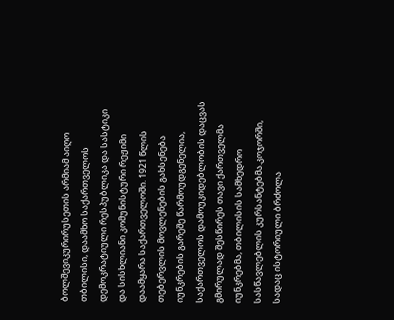ბოლშევიკურირუსეთის არმიამ აიღო თბილისი, დაამხო საქართველოს დემოკრატიული რესპუბლიკა და სასტიკი და სისხლიანი კომუნისტური რეჟიმი დაამყარა საქართველოში. 1921 წლის თებერვლის მოვლენების გახსენება იუნკრების გარეშე წარმოუდგენელია, საქართველოს დამოუკიდებლობის დაცვას გმირულად შესწირეს თავი ქართველმა იუნკრებმა, თბილისის სამხედრო სასწავლებლის კურსანტებმა.კოჯორში, სადაც ისტორიული ბრძოლა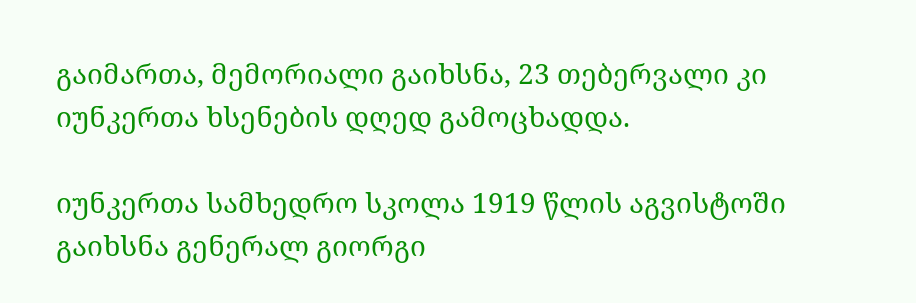გაიმართა, მემორიალი გაიხსნა, 23 თებერვალი კი იუნკერთა ხსენების დღედ გამოცხადდა.

იუნკერთა სამხედრო სკოლა 1919 წლის აგვისტოში გაიხსნა გენერალ გიორგი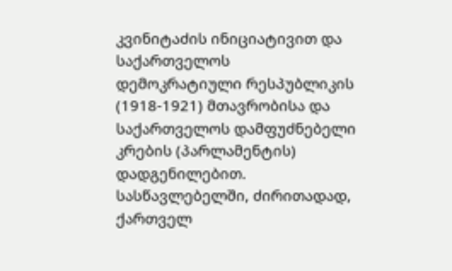კვინიტაძის ინიციატივით და საქართველოს დემოკრატიული რესპუბლიკის (1918-1921) მთავრობისა და საქართველოს დამფუძნებელი კრების (პარლამენტის) დადგენილებით. სასწავლებელში, ძირითადად, ქართველ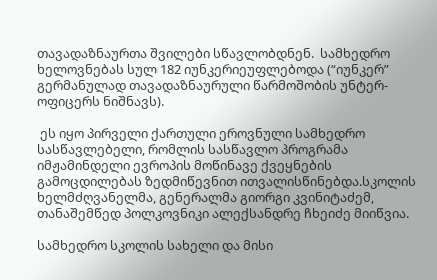თავადაზნაურთა შვილები სწავლობდნენ.  სამხედრო ხელოვნებას სულ 182 იუნკერიეუფლებოდა (“იუნკერ”  გერმანულად თავადაზნაურული წარმოშობის უნტერ- ოფიცერს ნიშნავს).

 ეს იყო პირველი ქართული ეროვნული სამხედრო სასწავლებელი, რომლის სასწავლო პროგრამა იმჟამინდელი ევროპის მოწინავე ქვეყნების გამოცდილებას ზედმიწევნით ითვალისწინებდა.სკოლის ხელმძღვანელმა, გენერალმა გიორგი კვინიტაძემ, თანაშემწედ პოლკოვნიკი ალექსანდრე ჩხეიძე მიიწვია.

სამხედრო სკოლის სახელი და მისი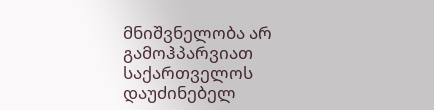მნიშვნელობა არ გამოჰპარვიათ საქართველოს დაუძინებელ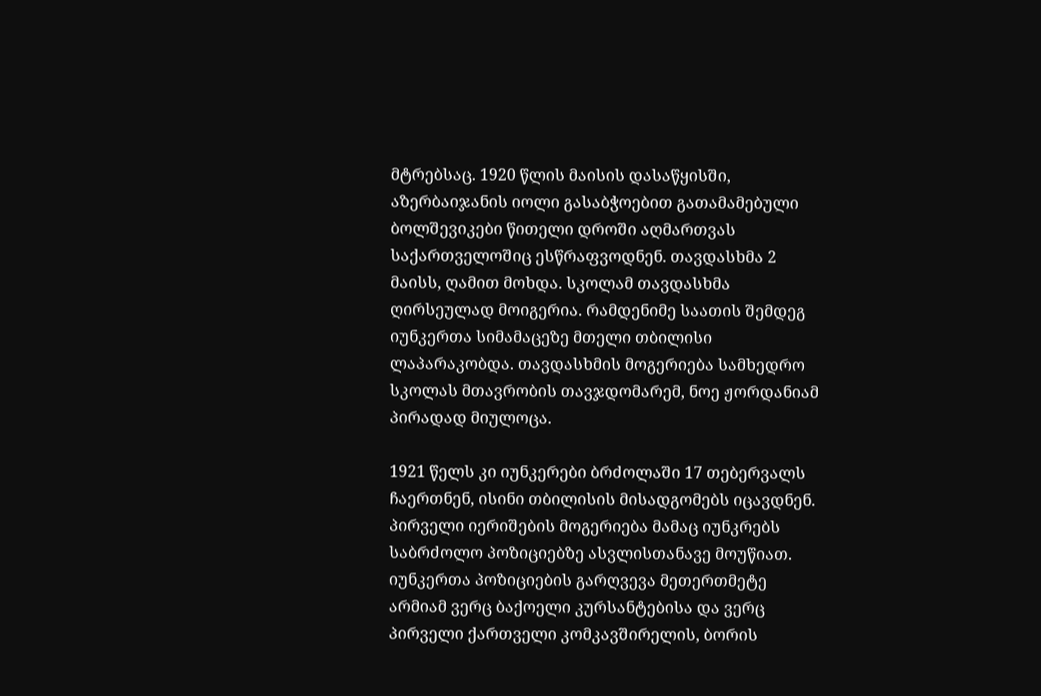მტრებსაც. 1920 წლის მაისის დასაწყისში, აზერბაიჯანის იოლი გასაბჭოებით გათამამებული ბოლშევიკები წითელი დროში აღმართვას საქართველოშიც ესწრაფვოდნენ. თავდასხმა 2 მაისს, ღამით მოხდა. სკოლამ თავდასხმა ღირსეულად მოიგერია. რამდენიმე საათის შემდეგ იუნკერთა სიმამაცეზე მთელი თბილისი ლაპარაკობდა. თავდასხმის მოგერიება სამხედრო სკოლას მთავრობის თავჯდომარემ, ნოე ჟორდანიამ პირადად მიულოცა.

1921 წელს კი იუნკერები ბრძოლაში 17 თებერვალს ჩაერთნენ, ისინი თბილისის მისადგომებს იცავდნენ. პირველი იერიშების მოგერიება მამაც იუნკრებს საბრძოლო პოზიციებზე ასვლისთანავე მოუწიათ. იუნკერთა პოზიციების გარღვევა მეთერთმეტე არმიამ ვერც ბაქოელი კურსანტებისა და ვერც პირველი ქართველი კომკავშირელის, ბორის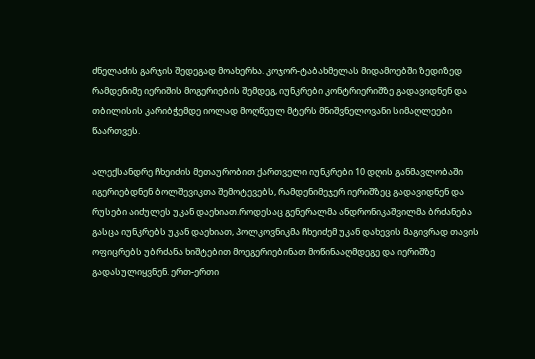ძნელაძის გარჯის შედეგად მოახერხა. კოჯორ-ტაბახმელას მიდამოებში ზედიზედ რამდენიმე იერიშის მოგერიების შემდეგ, იუნკრები კონტრიერიშზე გადავიდნენ და თბილისის კარიბჭემდე იოლად მოღწეულ მტერს მნიშვნელოვანი სიმაღლეები წაართვეს.

ალექსანდრე ჩხეიძის მეთაურობით ქართველი იუნკრები 10 დღის განმავლობაში იგერიებდნენ ბოლშევიკთა შემოტევებს, რამდენიმეჯერ იერიშზეც გადავიდნენ და რუსები აიძულეს უკან დაეხიათ.როდესაც გენერალმა ანდრონიკაშვილმა ბრძანება გასცა იუნკრებს უკან დაეხიათ, პოლკოვნიკმა ჩხეიძემ უკან დახევის მაგივრად თავის ოფიცრებს უბრძანა ხიშტებით მოეგერიებინათ მოწინააღმდეგე და იერიშზე გადასულიყვნენ. ერთ-ერთი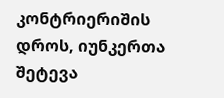კონტრიერიშის დროს, იუნკერთა შეტევა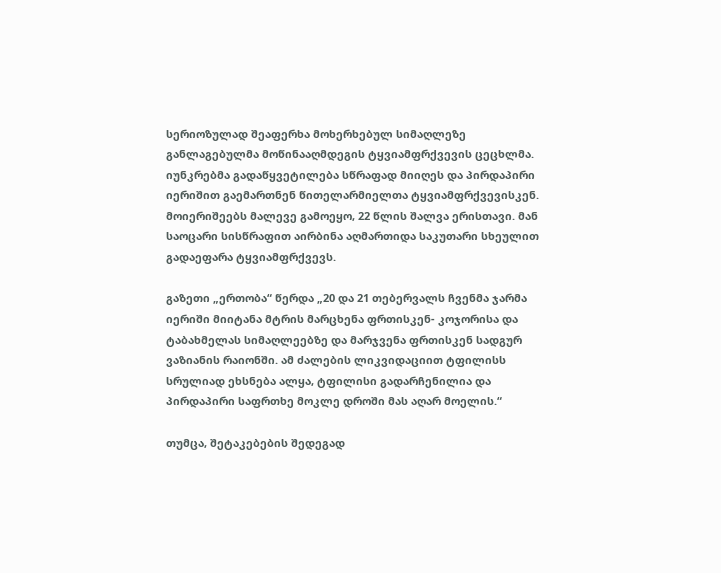სერიოზულად შეაფერხა მოხერხებულ სიმაღლეზე განლაგებულმა მოწინააღმდეგის ტყვიამფრქვევის ცეცხლმა. იუნკრებმა გადაწყვეტილება სწრაფად მიიღეს და პირდაპირი იერიშით გაემართნენ წითელარმიელთა ტყვიამფრქვევისკენ. მოიერიშეებს მალევე გამოეყო, 22 წლის შალვა ერისთავი. მან საოცარი სისწრაფით აირბინა აღმართიდა საკუთარი სხეულით გადაეფარა ტყვიამფრქვევს.

გაზეთი „ერთობა“ წერდა „20 და 21 თებერვალს ჩვენმა ჯარმა იერიში მიიტანა მტრის მარცხენა ფრთისკენ- კოჯორისა და ტაბახმელას სიმაღლეებზე და მარჯვენა ფრთისკენ სადგურ ვაზიანის რაიონში. ამ ძალების ლიკვიდაციით ტფილისს სრულიად ეხსნება ალყა, ტფილისი გადარჩენილია და პირდაპირი საფრთხე მოკლე დროში მას აღარ მოელის.“

თუმცა, შეტაკებების შედეგად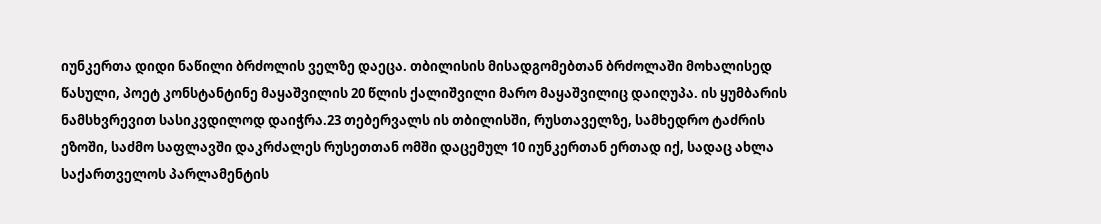იუნკერთა დიდი ნაწილი ბრძოლის ველზე დაეცა. თბილისის მისადგომებთან ბრძოლაში მოხალისედ წასული, პოეტ კონსტანტინე მაყაშვილის 20 წლის ქალიშვილი მარო მაყაშვილიც დაიღუპა. ის ყუმბარის ნამსხვრევით სასიკვდილოდ დაიჭრა.23 თებერვალს ის თბილისში, რუსთაველზე, სამხედრო ტაძრის ეზოში, საძმო საფლავში დაკრძალეს რუსეთთან ომში დაცემულ 10 იუნკერთან ერთად იქ, სადაც ახლა საქართველოს პარლამენტის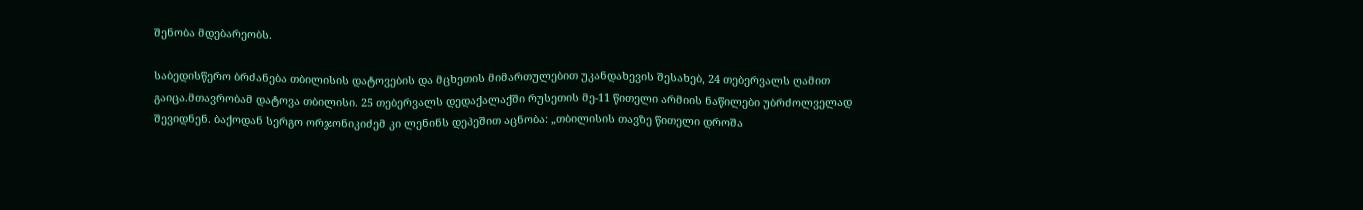შენობა მდებარეობს.

საბედისწერო ბრძანება თბილისის დატოვების და მცხეთის მიმართულებით უკანდახევის შესახებ, 24 თებერვალს ღამით გაიცა.მთავრობამ დატოვა თბილისი. 25 თებერვალს დედაქალაქში რუსეთის მე-11 წითელი არმიის ნაწილები უბრძოლველად შევიდნენ. ბაქოდან სერგო ორჯონიკიძემ კი ლენინს დეპეშით აცნობა: „თბილისის თავზე წითელი დროშა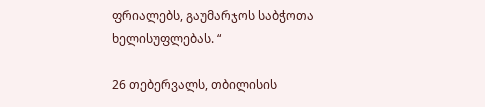ფრიალებს, გაუმარჯოს საბჭოთა ხელისუფლებას. “

26 თებერვალს, თბილისის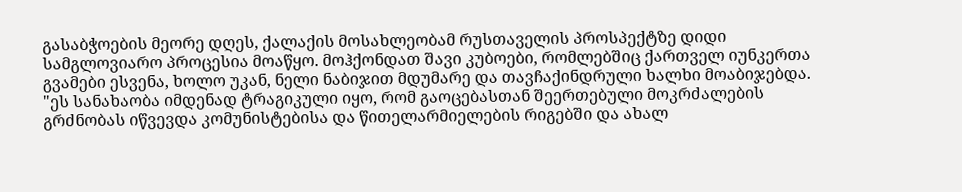გასაბჭოების მეორე დღეს, ქალაქის მოსახლეობამ რუსთაველის პროსპექტზე დიდი სამგლოვიარო პროცესია მოაწყო. მოჰქონდათ შავი კუბოები, რომლებშიც ქართველ იუნკერთა გვამები ესვენა, ხოლო უკან, ნელი ნაბიჯით მდუმარე და თავჩაქინდრული ხალხი მოაბიჯებდა. "ეს სანახაობა იმდენად ტრაგიკული იყო, რომ გაოცებასთან შეერთებული მოკრძალების გრძნობას იწვევდა კომუნისტებისა და წითელარმიელების რიგებში და ახალ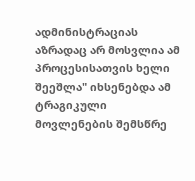ადმინისტრაციას აზრადაც არ მოსვლია ამ პროცესისათვის ხელი შეეშლა" იხსენებდა ამ ტრაგიკული მოვლენების შემსწრე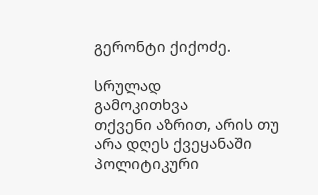გერონტი ქიქოძე.

სრულად
გამოკითხვა
თქვენი აზრით, არის თუ არა დღეს ქვეყანაში პოლიტიკური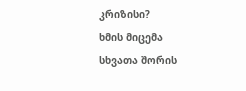კრიზისი?
ხმის მიცემა
სხვათა შორის